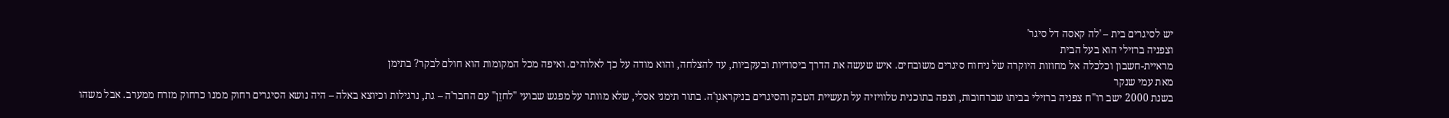יש לסיגרים בית – 'לה קאסה דל סיגר'
וצפניה ברזילי הוא בעל הבית
מראיית-חשבון וכלכלה אל מחוזות היוקרה של ניחוח סיגרים משובחים. איש שעשה את הדרך ביסודיות ובעקביות, עד להצלחה, והוא מודה על כך לאלוהים. ואיפה מכל המקומות הוא חולם לבקר? בתימן
מאת עמי שנקר
בשנת 2000 ישב רו"ח צפניה ברזילי בביתו שברחובות, וצפה בתוכנית טלוויזיה על תעשיית הטבק והסיגרים בניקראגוָ'ה. בתור תימני אסלי, שלא מוותר על מפגש שבועי "לחזֵן" עם החבר'ה – גת, נרגילות וכיוצא באלה – היה נושא הסיגרים רחוק ממנו כרחוק מזרח ממערב. אבל משהו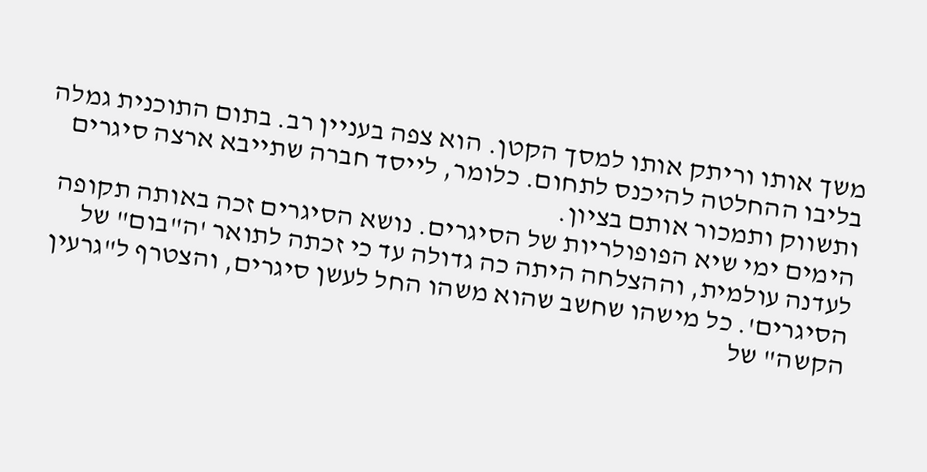משך אותו וריתק אותו למסך הקטן. הוא צפה בעניין רב. בתום התוכנית גמלה בליבו ההחלטה להיכנס לתחום. כלומר, לייסד חברה שתייבא ארצה סיגרים ותשווק ותמכור אותם בציון.
הימים ימי שיא הפופולריות של הסיגרים. נושא הסיגרים זכה באותה תקופה לעדנה עולמית, וההצלחה היתה כה גדולה עד כי זכתה לתואר 'ה"בום" של הסיגרים'. כל מישהו שחשב שהוא משהו החל לעשן סיגרים, והצטרף ל"גרעין הקשה" של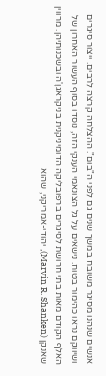אנשים שנהנו מסיגר משובח במשך שנים גם לפני ה"בום". ההצלחה קרצה לרבים. ייצור סיגרים ושיווקם נראו כהימור בטוח. נישאים על גל הצונאמי הענקי הזה, נוסדו בסוף העשור האחרון של האלף הקודם מאות בתי חרושת לסיגרים ברפובליקה הדומיניקנית בניקראגוָ'ה ובשכנותיהן. מרווין שאנקן (Marvin R. Shanken), יהודי-אמריקני, שהוא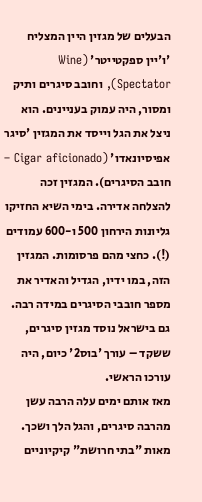הבעלים של מגזין היין המצליח 'ו'יין ספקטייטר' (Wine Spectator), וחובב סיגרים ותיק ומסור, היה עמוק בעניינים. הוא ניצל את הגל וייסד את המגזין 'סיגר אפיסיונאדו' (Cigar aficionado – חובב הסיגרים). המגזין זכה להצלחה אדירה. בימי השיא החזיקו גליונות הירחון 500 ו-600 עמודים (!). כחצי מהם פרסומות. המגזין הזה, במו ידיו, הגדיל והאדיר את מספר חובבי הסיגרים במידה רבה. גם בישראל נוסד מגזין סיגרים, ששקד – עורך 'בוס2' כיום, היה עורכו הראשי.
מאז אותם ימים עלה הרבה עשן מהרבה סיגרים, והגל הלך ושכך. מאות "בתי חרושת" קיקיוניים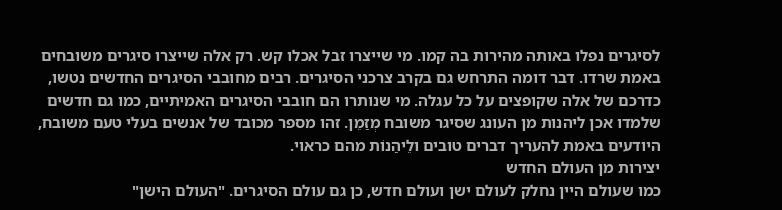לסיגרים נפלו באותה מהירות בה קמו. מי שייצרו זבל אכלו קש. רק אלה שייצרו סיגרים משובחים באמת שרדו. דבר דומה התרחש גם בקרב צרכני הסיגרים. רבים מחובבי הסיגרים החדשים נטשו, כדרכם של אלה שקופצים על כל עגלה. מי שנותרו הם חובבי הסיגרים האמיתיים, כמו גם חדשים שלמדו אכן ליהנות מן העונג שסיגר משובח מְזַמֵן. זהו מספר מכובד של אנשים בעלי טעם משובח, היודעים באמת להעריך דברים טובים ולֵיהַנוֹת מהם כראוי.
יצירות מן העולם החדש
כמו שעולם היין נחלק לעולם ישן ועולם חדש, כן גם עולם הסיגרים. "העולם הישן"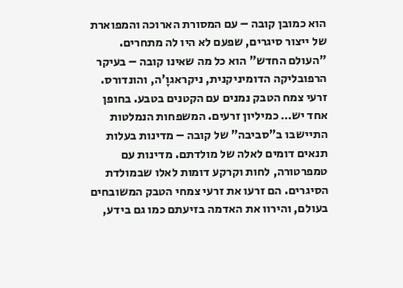הוא כמובן קובה – עם המסורת הארוכה והמפוארת של ייצור סיגרים, שפעם לא היו לה מתחרים. "העולם החדש" הוא כל מה שאינו קובה – בעיקר הרפובליקה הדומיניקנית, ניקראגוָ'ה, והונדורס.
זרעי צמח הטבק נמנים עם הקטנים בטבע. בחופן אחד יש… כמיליון זרעים. המשפחות הנמלטות התיישבו ב"סביבה" של קובה – מדינות בעלות תנאים דומים לאלה של מולדתם. מדינות עם טמפרטורה, לחות וקרקע דומות לאלו שבמולדת הסיגרים. הם זרעו את זרעי צמחי הטבק המשובחים בעולם, והירוו את האדמה בזיעתם כמו גם בידע,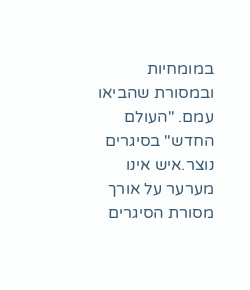במומחיות ובמסורת שהביאו עמם. "העולם החדש" בסיגרים נוצר.איש אינו מערער על אורך מסורת הסיגרים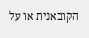הקובאנית או על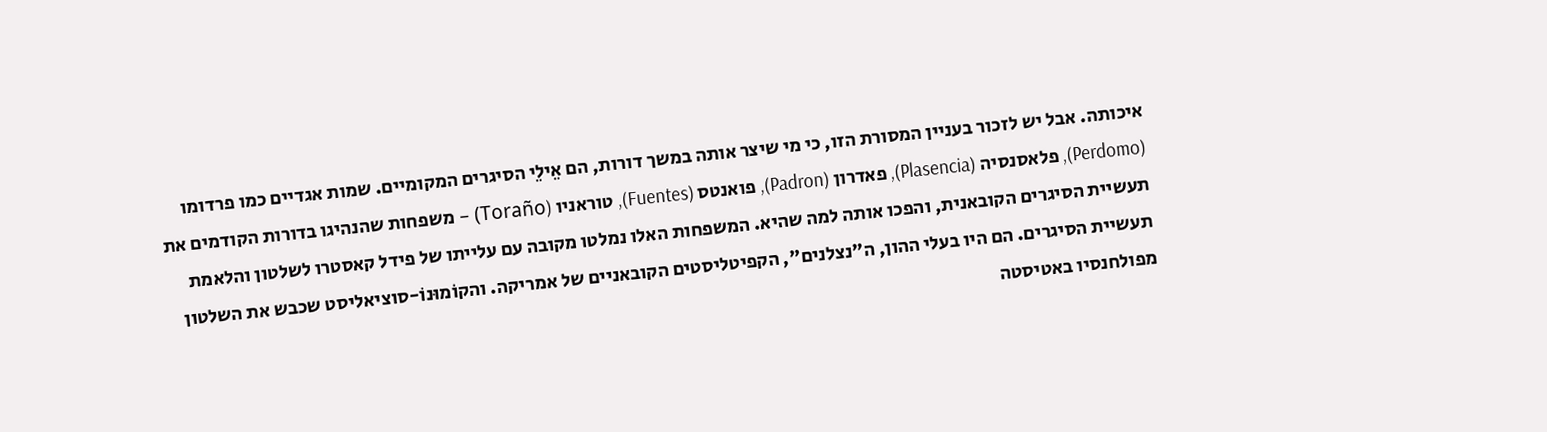איכותה. אבל יש לזכור בעניין המסורת הזו, כי מי שיצר אותה במשך דורות, הם אֵילֵי הסיגרים המקומיים. שמות אגדיים כמו פרדומו (Perdomo), פלאסנסיה (Plasencia), פאדרון (Padron), פואנטס (Fuentes), טוראניו (Toraño) – משפחות שהנהיגו בדורות הקודמים את תעשיית הסיגרים הקובאנית, והפכו אותה למה שהיא. המשפחות האלו נמלטו מקובה עם עלייתו של פידל קאסטרו לשלטון והלאמת תעשיית הסיגרים. הם היו בעלי ההון, ה"נצלנים", הקפיטליסטים הקובאניים של אמריקה. והקוֹמוּנוֹ-סוציאליסט שכבש את השלטון מפולחנסיו באטיסטה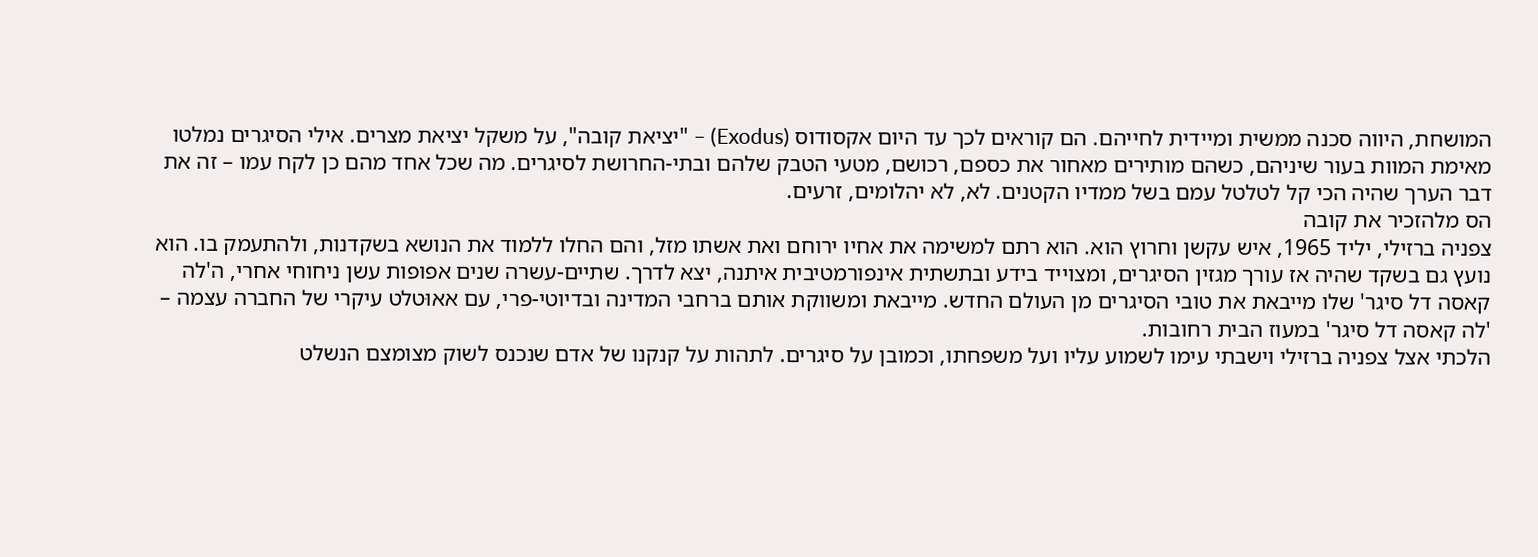המושחת, היווה סכנה ממשית ומיידית לחייהם. הם קוראים לכך עד היום אקסודוס (Exodus) – "יציאת קובה", על משקל יציאת מצרים. אילי הסיגרים נמלטו מאימת המוות בעור שיניהם, כשהם מותירים מאחור את כספם, רכושם, מטעי הטבק שלהם ובתי-החרושת לסיגרים. מה שכל אחד מהם כן לקח עמו – זה את דבר הערך שהיה הכי קל לטלטל עמם בשל ממדיו הקטנים. לא, לא יהלומים, זרעים.
הס מלהזכיר את קובה
צפניה ברזילי, יליד 1965, איש עקשן וחרוץ הוא. הוא רתם למשימה את אחיו ירוחם ואת אשתו מזל, והם החלו ללמוד את הנושא בשקדנות, ולהתעמק בו. הוא נועץ גם בשקד שהיה אז עורך מגזין הסיגרים, ומצוייד בידע ובתשתית אינפורמטיבית איתנה, יצא לדרך. שתיים-עשרה שנים אפופות עשן ניחוחי אחרי, ה'לה קאסה דל סיגר' שלו מייבאת את טובי הסיגרים מן העולם החדש. מייבאת ומשווקת אותם ברחבי המדינה ובדיוטי-פרי, עם אאוּטלט עיקרי של החברה עצמה – 'לה קאסה דל סיגר' במעוז הבית רחובות.
הלכתי אצל צפניה ברזילי וישבתי עימו לשמוע עליו ועל משפחתו, וכמובן על סיגרים. לתהות על קנקנו של אדם שנכנס לשוק מצומצם הנשלט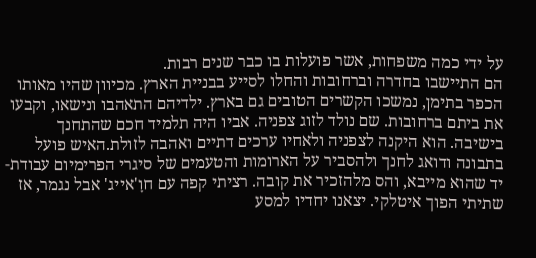על ידי כמה משפחות, אשר פועלות בו כבר שנים רבות.
הם התיישבו בחדרה וברחובות והחלו לסייע בבניית הארץ. מכיוון שהיו מאותו הכפר בתימן, נמשכו הקשרים הטובים גם בארץ. ילדיהם התאהבו ונישאו, וקבעו את ביתם ברחובות. שם נולד לזוג צפניה. אביו היה תלמיד חכם שהתחנך בישיבה. הוא היקנה לצפניה ולאחיו ערכים דתיים ואהבה לזולת.האיש פועל בתבונה ודואג לחנך ולהסביר על הארומות והטעמים של סיגרי הפרימיום עבודת-יד שהוא מייבא, והס מלהזכיר את קובה. רציתי קפה עם חוָ'אייג' אבל נגמר, אז שתיתי הפוך איטלקי. יצאנו יחדיו למסע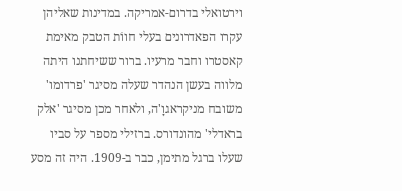וירטואלי בדרום-אמריקה. במדינות שאליהן עקרו הפאדרונים בעלי חווֹת הטבק מאימת קאסטרו וחבר מרעיו. ברור ששיחתנו היתה מלווה בעשן הנהדר שעלה מסיגר 'פרדומו' משובח מניקראגוָ'ה, ולאחר מכן מסיגר 'אלק בראדלי' מהונדורס. ברזילי מספר על סביו שעלו ברגל מתימן, כבר ב-1909. היה זה מסע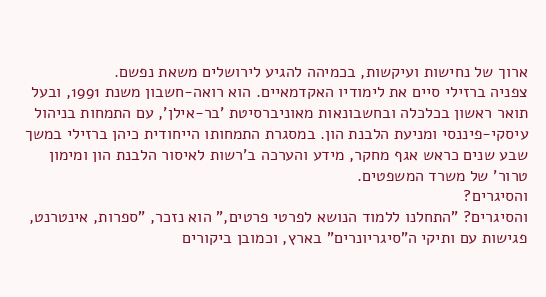ארוך של נחישות ועיקשות, בכמיהה להגיע לירושלים משאת נפשם.
צפניה ברזילי סיים את לימודיו האקדמאיים. הוא רואה-חשבון משנת 1991, ובעל תואר ראשון בכלכלה ובחשבונאות מאוניברסיטת 'בר-אילן', עם התמחות בניהול עיסקי-פיננסי ומניעת הלבנת הון. במסגרת התמחותו הייחודית כיהן ברזילי במשך שבע שנים כראש אגף מחקר, מידע והערכה ב'רשות לאיסור הלבנת הון ומימון טרור' של משרד המשפטים.
והסיגרים?
והסיגרים? "התחלנו ללמוד הנושא לפרטי פרטים," הוא נזכר, "ספרות, אינטרנט, פגישות עם ותיקי ה"סיגריונרים" בארץ, וכמובן ביקורים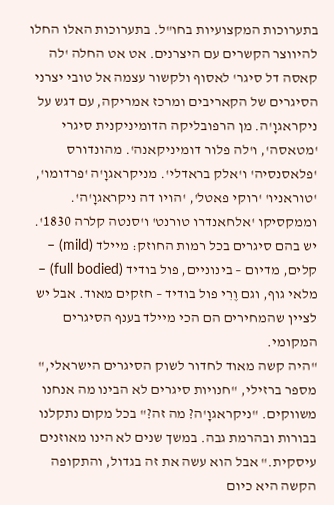בתערוכות המקצועיות בחו"ל. בתערוכות האלו החלו להיווצר הקשרים עם היצרנים. אט אט החלה 'לה קאסה דל סיגר' לאסוף ולקשור עצמה אל טובי יצרני הסיגרים של הקאריבים ומרכז אמריקה, עם דגש על ניקראגוָ'ה. מן הרפובליקה הדומיניקנית סיגרי 'מטאסה', ו'לה פלור דומיניקאנה'. מהונדורס 'פלאסנסיה' ו'אלק בראדלי'. מניקראגוָ'ה 'פרדומו', 'טוראניו' 'רוקי פאטל', 'הויו דה ניקראגוָ'ה'. וממקסיקו 'אלחאנדרו טורנט' ו'סנטה קלרה 1830'. יש בהם סיגרים בכל רמות החוזק: מיילד (mild) – קלים, מדיום – בינוניים, פול בודיד (full bodied) – מלאי גוף, וגם וֶרִי פול בודיד – חזקים מאוד. אבל יש לציין שהמחירים הם הכי מיילד בענף הסיגרים המקומי.
"היה קשה מאוד לחדור לשוק הסיגרים הישראלי," מספר ברזילי, "חנויות סיגרים לא הבינו מה אנחנו משווקים. "ניקראגוָ'ה? מה זה?" בכל מקום נתקלנו בבורות ובהרמת גבה. במשך שנים לא הינו מאוזנים עיסקית." אבל הוא עשה את זה בגדול, והתקופה הקשה היא כיום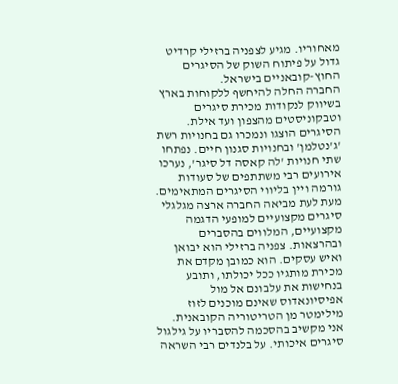מאחוריו. מגיע לצפניה ברזילי קרדיט גדול על פיתוח השוק של הסיגרים החוץ-קובאניים בישראל.
החברה החלה להיחשף ללקוחות בארץ בשיווק לנקודות מכירת סיגרים וטבקוניסטים מהצפון ועד אילת. הסיגרים הוצגו ונמכרו גם בחנויות רשת 'ג'נטלמן' ובחנויות סגנון חיים. נפתחו שתי חנויות 'לה קאסה דל סיגר', נערכו אירועים רבי משתתפים של סעודות גורמה ויין בליווי הסיגרים המתאימים. מעת לעת מביאה החברה ארצה מגלגלי סיגרים מקצועיים למופעי הדגמה מקצועיים, המלווים בהסברים ובהרצאות. צפניה ברזילי הוא יבואן ואיש עסקים. הוא כמובן מקדם את מכירת מותגיו ככל יכולתו, ותובע בנחישות את עלבונם אל מול אפיסיונאדוס שאינם מוכנים לזוז מילימטר מן הטריטוריה הקובאנית.
אני מקשיב בהסכמה להסבריו על גילגול סיגרים איכותי. על בלנדים רבי השראה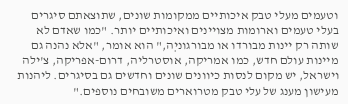וטעמים מעלי טבק איכותיים ממקומות שונים, שתוצאתם סיגרים בעלי טעמים וארומות מצויינים ואיכותיים יותר. "כמו שאדם לא שותה רק יינות מבורדו או מבורגוניְה," הוא אומר, "אלא נהנה גם מיינות עולם חדש, כמו אמריקה, אוסטרליה, דרום-אפריקה, צ'ילה וישראל, יש מקום לנסות כיוונים שונים וחדשים גם בסיגרים. ליהנות מעישון מענג של עלי טבק מטרוארים משובחים נוספים."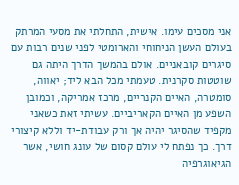אני מסכים עימו. אישית, התחלתי את מסעי המרתק בעולם העשן הניחוחי והארומטי לפני שנים רבות עם סיגרים קובאניים. אולם בהמשך הדרך היתה גם שוטטות סקרנית. טעמתי מכל הבא ליד; יאווה, סומטרה, האיים הקנריים, מרכז אמריקה, וכמובן השפע מן האיים הקאריביים. עשיתי זאת כשאני מקפיד שהסיגר יהיה אך ורק עבודת-יד וללא קיצורי דרך. כך נפתח לי עולם קסום של עונג חושי, אשר הגיאוגרפיה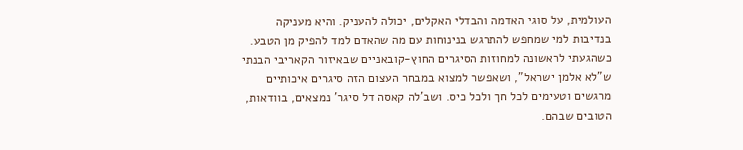העולמית, על סוגי האדמה והבדלי האקלים, יכולה להעניק. והיא מעניקה בנדיבות למי שמחפש להתרגש בנינוחות עם מה שהאדם למד להפיק מן הטבע.
כשהגעתי לראשונה למחוזות הסיגרים החוץ-קובאניים שבאיזור הקאריבי הבנתי ש"לא אלמן ישראל", ושאפשר למצוא במבחר העצום הזה סיגרים איכותיים מרגשים וטעימים לכל חך ולכל כיס. ושב'לה קאסה דל סיגר' נמצאים, בוודאות, הטובים שבהם.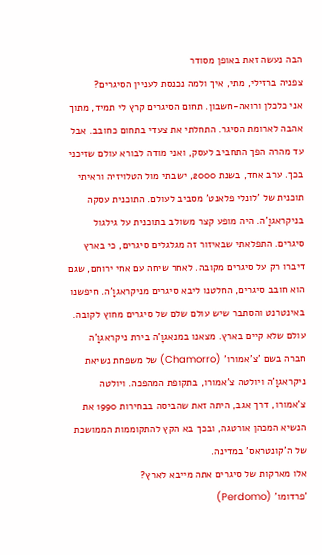הבה נעשה זאת באופן מסודר
צפניה ברזילי, מתי, איך ולמה נכנסת לעניין הסיגרים?
אני כלכלן ורואה-חשבון. תחום הסיגרים קרץ לי תמיד, מתוך אהבה לארומת הסיגר. התחלתי את צעדי בתחום כחובב. אבל עד מהרה הפך התחביב לעסק, ואני מודה לבורא עולם שזיכני בכך. ערב אחד, בשנת 2000, ישבתי מול הטלויזיה וראיתי תוכנית של 'לונלי פלאנט' מסביב לעולם. התוכנית עסקה בניקראגוָ'ה. היה מופע קצר משולב בתוכנית על גילגול סיגרים. התפלאתי שבאיזור זה מגלגלים סיגרים, כי בארץ דיברו רק על סיגרים מקובה. לאחר שיחה עם אחי ירוחם, שגם הוא חובב סיגרים, החלטנו ליבא סיגרים מניקראגוָ'ה. חיפשנו באינטרנט והסתבר שיש עולם שלם של סיגרים מחוץ לקובה. עולם שלא קיים בארץ. מצאנו במנאגוָ'ה בירת ניקראגוָ'ה חברה בשם 'צ'אמורו' (Chamorro) של משפחת נשיאת ניקראגוָ'ה ויולטה צ'אמורו, בתקופת המהפכה. ויולטה צ'אמורו, דרך אגב, היתה זאת שהביסה בבחירות 1990 את הנשיא המכהן אורטגה, ובכך בא הקץ להתקוממות הממושכת של ה'קונטראס' במדינה.
אלו מארקות של סיגרים אתה מייבא לארץ?
'פרדומו' (Perdomo)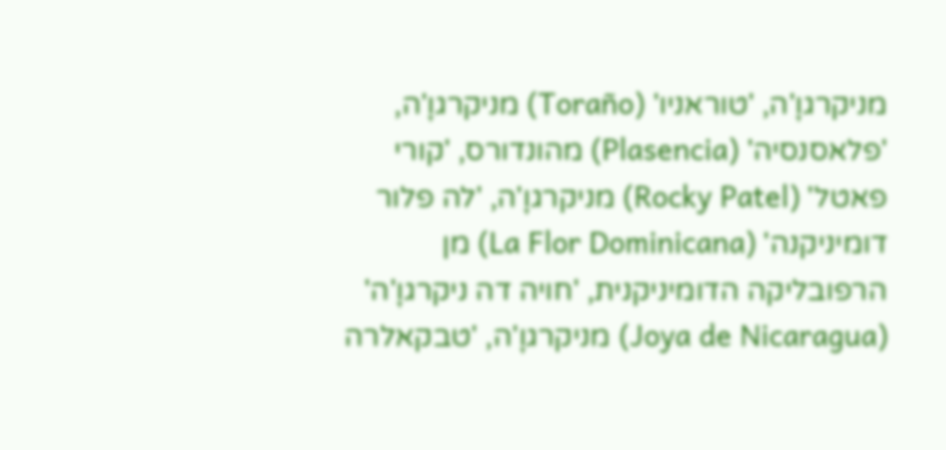מניקרגוָ'ה, 'טוראניו' (Toraño) מניקרגוָ'ה, 'פלאסנסיה' (Plasencia) מהונדורס, 'קורי פאטל' (Rocky Patel) מניקרגוָ'ה, 'לה פלור דומיניקנה' (La Flor Dominicana) מן הרפובליקה הדומיניקנית, 'חויה דה ניקרגוָ'ה' (Joya de Nicaragua) מניקרגוָ'ה, 'טבקאלרה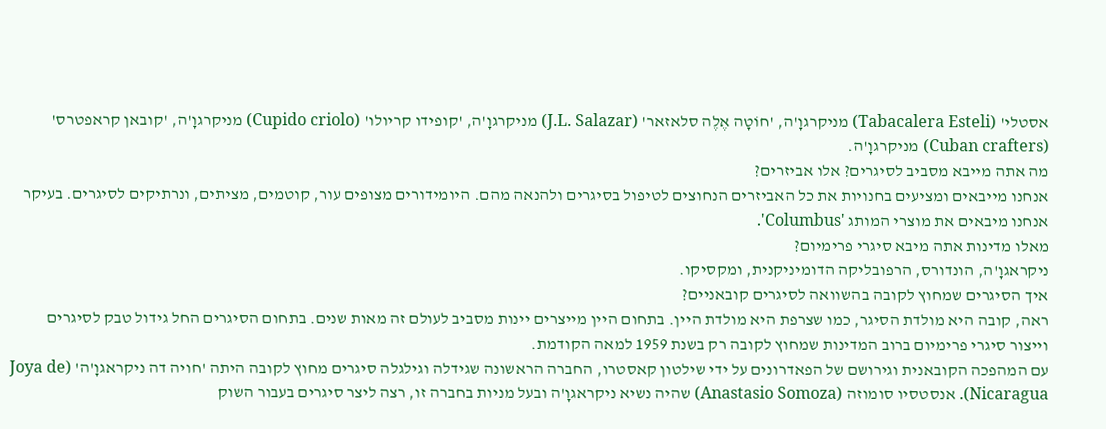אסטלי' (Tabacalera Esteli) מניקרגוָ'ה, 'חוֹטָה אֶלֶה סלאזאר' (J.L. Salazar) מניקרגוָ'ה, 'קופידו קריולו' (Cupido criolo) מניקרגוָ'ה, 'קובאן קראפטרס' (Cuban crafters) מניקרגוָ'ה.
מה אתה מייבא מסביב לסיגרים? אלו אביזרים?
אנחנו מייבאים ומציעים בחנויות את כל האביזרים הנחוצים לטיפול בסיגרים ולהנאה מהם. היומידורים מצופים עור, קוטמים, מציתים, ונרתיקים לסיגרים. בעיקר אנחנו מיבאים את מוצרי המותג 'Columbus'.
מאלו מדינות אתה מיבא סיגרי פרימיום?
ניקראגוָ'ה, הונדורס, הרפובליקה הדומיניקנית, ומקסיקו.
איך הסיגרים שמחוץ לקובה בהשוואה לסיגרים קובאניים?
ראה, קובה היא מולדת הסיגר, כמו שצרפת היא מולדת היין. בתחום היין מייצרים יינות מסביב לעולם זה מאות שנים. בתחום הסיגרים החל גידול טבק לסיגרים וייצור סיגרי פרימיום ברוב המדינות שמחוץ לקובה רק בשנת 1959 למאה הקודמת.
עם המהפכה הקובאנית וגירושם של הפאדרונים על ידי שילטון קאסטרו, החברה הראשונה שגידלה וגילגלה סיגרים מחוץ לקובה היתה 'חויה דה ניקראגוָ'ה' (Joya de Nicaragua). אנסטסיו סומוזה (Anastasio Somoza) שהיה נשיא ניקראגוָ'ה ובעל מניות בחברה זו, רצה ליצר סיגרים בעבור השוק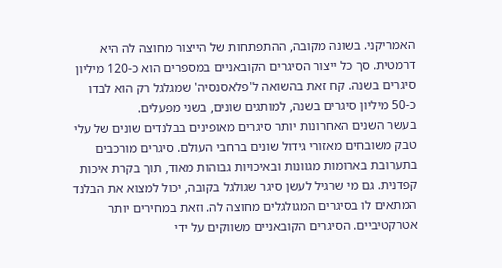האמריקני. בשונה מקובה, ההתפתחות של הייצור מחוצה לה היא דרמטית. סך כל ייצור הסיגרים הקובאניים במספרים הוא כ-120 מיליון סיגרים בשנה. קח זאת בהשואה ל'פלאסנסיה' שמגלגל רק הוא לבדו כ-50 מיליון סיגרים בשנה, למותגים שונים, בשני מפעלים.
בעשר השנים האחרונות יותר סיגרים מאופינים בבלנדים שונים של עלי טבק משובחים מאזורי גידול שונים ברחבי העולם. סיגרים מורכבים בתערובת בארומות מגוונות ובאיכויות גבוהות מאוד, תוך בקרת איכות קפדנית. גם מי שרגיל לעשן סיגר שגולגל בקובה, יכול למצוא את הבלנד המתאים לו בסיגרים המגולגלים מחוצה לה. וזאת במחירים יותר אטרקטיביים. הסיגרים הקובאניים משווקים על ידי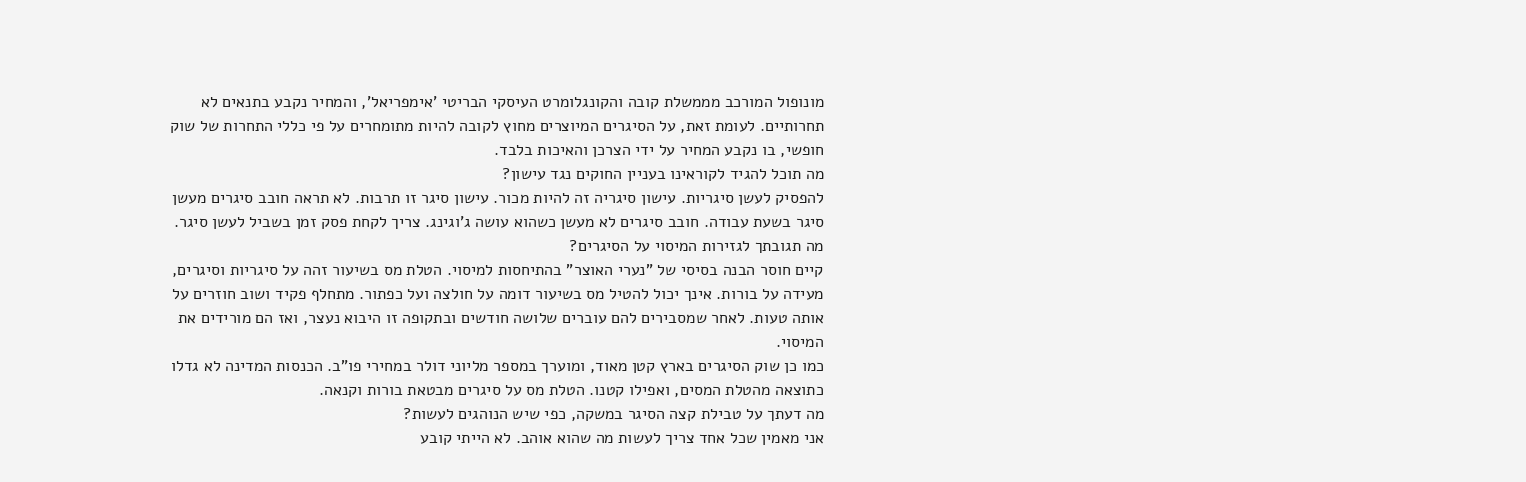מונופול המורכב מממשלת קובה והקונגלומרט העיסקי הבריטי 'אימפריאל', והמחיר נקבע בתנאים לא תחרותיים. לעומת זאת, על הסיגרים המיוצרים מחוץ לקובה להיות מתומחרים על פי כללי התחרות של שוק חופשי, בו נקבע המחיר על ידי הצרכן והאיכות בלבד.
מה תוכל להגיד לקוראינו בעניין החוקים נגד עישון?
להפסיק לעשן סיגריות. עישון סיגריה זה להיות מכור. עישון סיגר זו תרבות. לא תראה חובב סיגרים מעשן סיגר בשעת עבודה. חובב סיגרים לא מעשן כשהוא עושה ג'וגינג. צריך לקחת פסק זמן בשביל לעשן סיגר.
מה תגובתך לגזירות המיסוי על הסיגרים?
קיים חוסר הבנה בסיסי של "נערי האוצר" בהתיחסות למיסוי. הטלת מס בשיעור זהה על סיגריות וסיגרים, מעידה על בורות. אינך יכול להטיל מס בשיעור דומה על חולצה ועל כפתור. מתחלף פקיד ושוב חוזרים על אותה טעות. לאחר שמסבירים להם עוברים שלושה חודשים ובתקופה זו היבוא נעצר, ואז הם מורידים את המיסוי.
כמו כן שוק הסיגרים בארץ קטן מאוד, ומוערך במספר מליוני דולר במחירי פו"ב. הכנסות המדינה לא גדלו כתוצאה מהטלת המסים, ואפילו קטנו. הטלת מס על סיגרים מבטאת בורות וקנאה.
מה דעתך על טבילת קצה הסיגר במשקה, כפי שיש הנוהגים לעשות?
אני מאמין שכל אחד צריך לעשות מה שהוא אוהב. לא הייתי קובע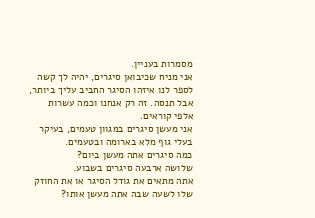מסמרות בעניין.
אני מניח שכיבואן סיגרים, יהיה לך קשה לספר לנו איזהו הסיגר החביב עליך ביותר, אבל תנסה. זה רק אנחנו וכמה עשרות אלפי קוראים.
אני מעשן סיגרים במגוון טעמים, בעיקר בעלי גוף מלא בארומה ובטעמים.
כמה סיגרים אתה מעשן ביום?
שלושה ארבעה סיגרים בשבוע.
אתה מתאים את גודל הסיגר או את החוזק שלו לשעה שבה אתה מעשן אותו?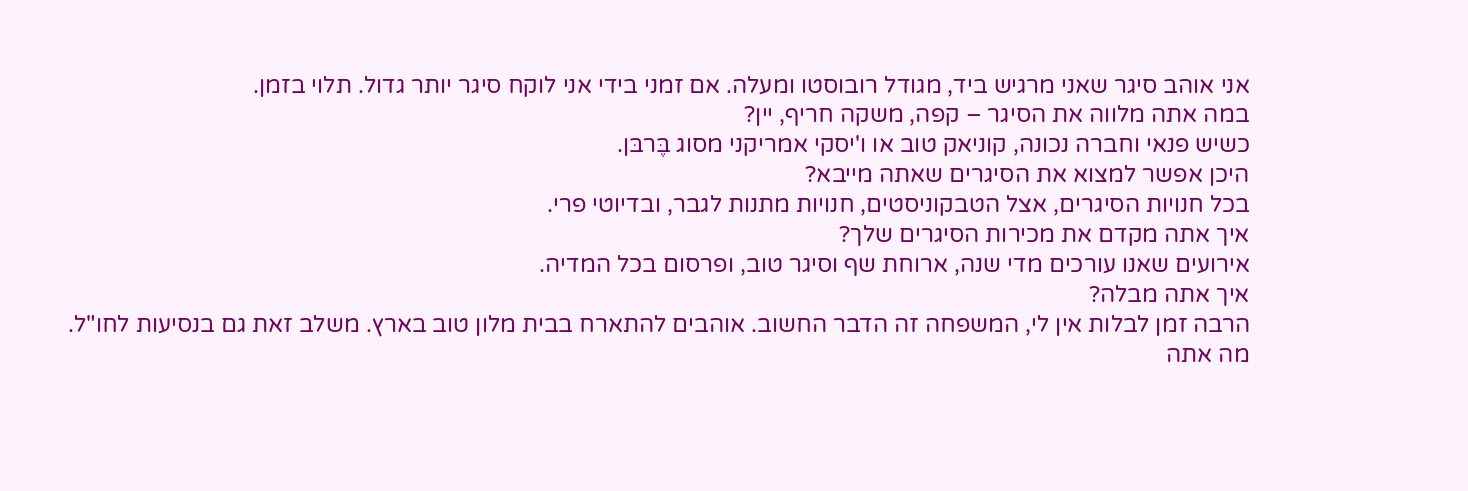אני אוהב סיגר שאני מרגיש ביד, מגודל רובוסטו ומעלה. אם זמני בידי אני לוקח סיגר יותר גדול. תלוי בזמן.
במה אתה מלווה את הסיגר – קפה, משקה חריף, יין?
כשיש פנאי וחברה נכונה, קוניאק טוב או ו'יסקי אמריקני מסוג בֶּרבּן.
היכן אפשר למצוא את הסיגרים שאתה מייבא?
בכל חנויות הסיגרים, אצל הטבקוניסטים, חנויות מתנות לגבר, ובדיוטי פרי.
איך אתה מקדם את מכירות הסיגרים שלך?
אירועים שאנו עורכים מדי שנה, ארוחת שף וסיגר טוב, ופרסום בכל המדיה.
איך אתה מבלה?
הרבה זמן לבלות אין לי, המשפחה זה הדבר החשוב. אוהבים להתארח בבית מלון טוב בארץ. משלב זאת גם בנסיעות לחו"ל.
מה אתה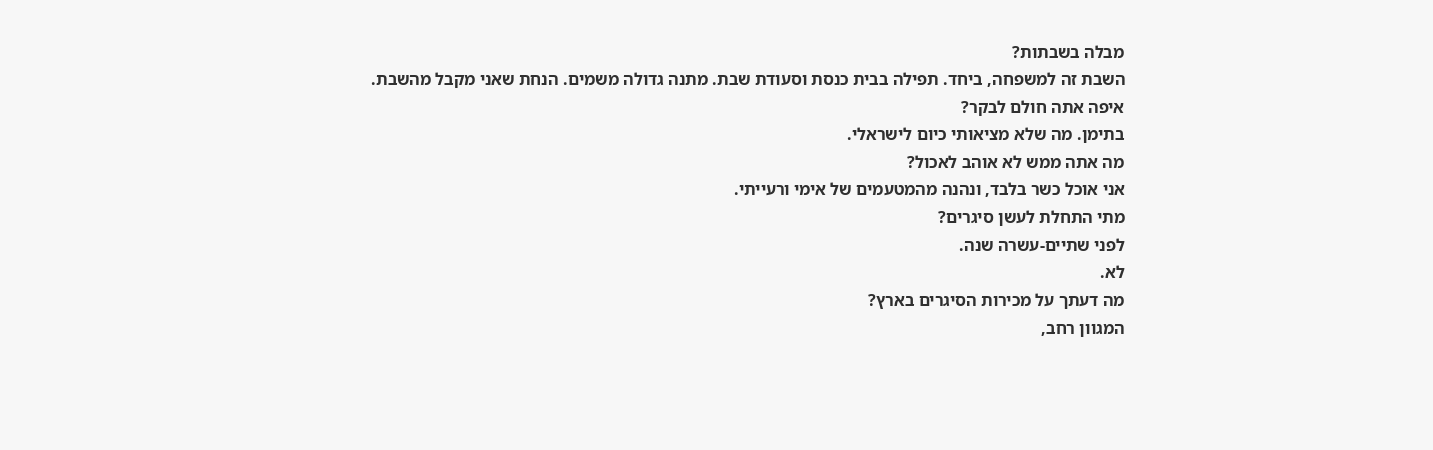מבלה בשבתות?
השבת זה למשפחה, ביחד. תפילה בבית כנסת וסעודת שבת. מתנה גדולה משמים. הנחת שאני מקבל מהשבת.
איפה אתה חולם לבקר?
בתימן. מה שלא מציאותי כיום לישראלי.
מה אתה ממש לא אוהב לאכול?
אני אוכל כשר בלבד, ונהנה מהמטעמים של אימי ורעייתי.
מתי התחלת לעשן סיגרים?
לפני שתיים-עשרה שנה.
לא.
מה דעתך על מכירות הסיגרים בארץ?
המגוון רחב,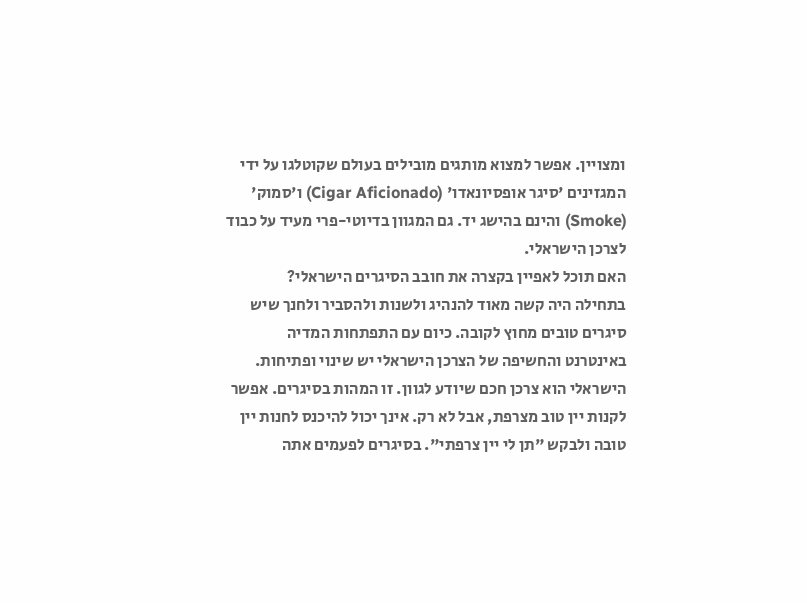ומצויין. אפשר למצוא מותגים מובילים בעולם שקוטלגו על ידי המגזינים 'סיגר אופסיונאדו' (Cigar Aficionado) ו'סמוק' (Smoke) והינם בהישג יד. גם המגוון בדיוטי-פרי מעיד על כבוד לצרכן הישראלי.
האם תוכל לאפיין בקצרה את חובב הסיגרים הישראלי?
בתחילה היה קשה מאוד להנהיג ולשנות ולהסביר ולחנך שיש סיגרים טובים מחוץ לקובה. כיום עם התפתחות המדיה באינטרנט והחשיפה של הצרכן הישראלי יש שינוי ופתיחות. הישראלי הוא צרכן חכם שיודע לגוון. זו המהות בסיגרים. אפשר לקנות יין טוב מצרפת, אבל לא רק. אינך יכול להיכנס לחנות יין טובה ולבקש "תן לי יין צרפתי". בסיגרים לפעמים אתה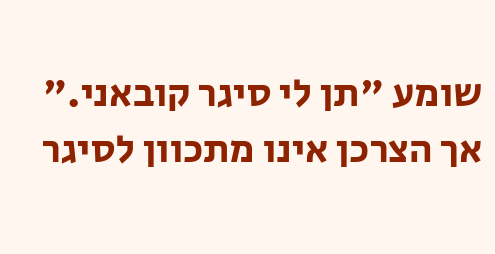שומע "תן לי סיגר קובאני." אך הצרכן אינו מתכוון לסיגר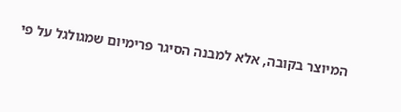המיוצר בקובה, אלא למבנה הסיגר פרימיום שמגולגל על פי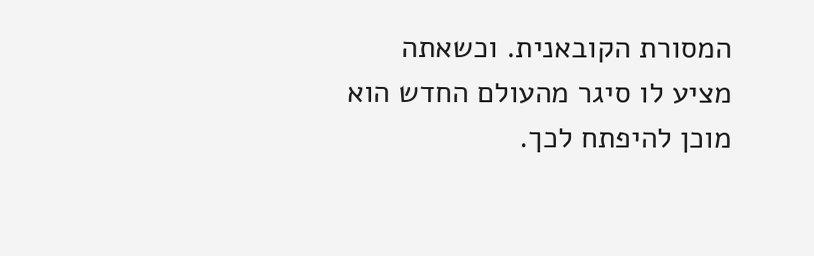המסורת הקובאנית. וכשאתה מציע לו סיגר מהעולם החדש הוא מוכן להיפתח לכך.